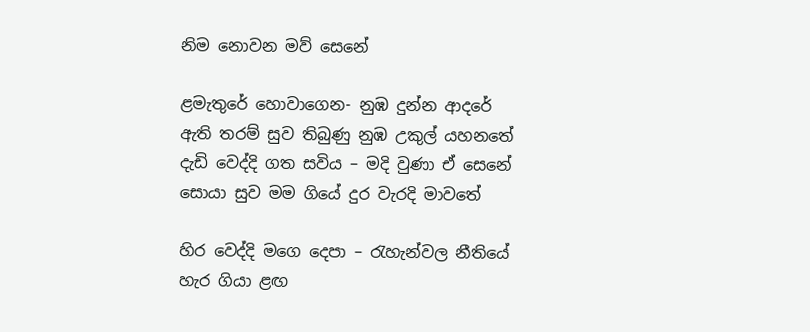නිම නොවන මව් සෙනේ

ළමැතුරේ හොවාගෙන- නුඹ දුන්න ආදරේ
ඇති තරම් සුව තිබුණු නුඹ උකුල් යහනතේ
දැඩි වෙද්දි ගත සවිය – මදි වුණා ඒ සෙනේ
සොයා සුව මම ගියේ දුර වැරදි මාවතේ

හිර වෙද්දි මගෙ දෙපා – රැහැන්වල නීතියේ
හැර ගියා ළඟ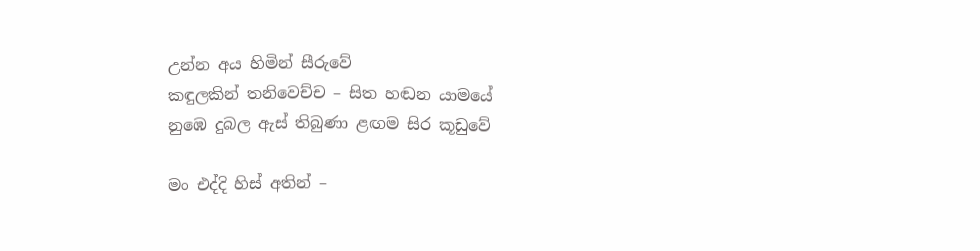උන්න අය හිමින් සීරුවේ
කඳුලකින් තනිවෙච්ච – සිත හඬන යාමයේ
නුඹෙ දුබල ඇස් තිබුණා ළඟම සිර කූඩුවේ

මං එද්දි හිස් අතින් –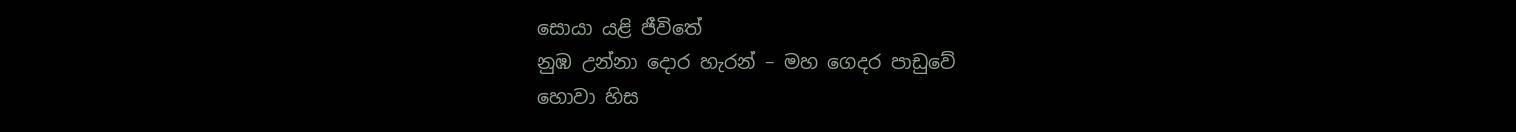සොයා යළි ජීවිතේ
නුඹ උන්නා දොර හැරන් – මහ ගෙදර පාඩුවේ
හොවා හිස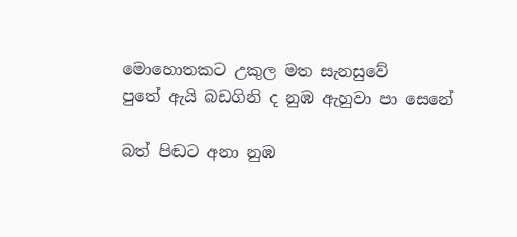මොහොතකට උකුල මත සැනසුවේ
පුතේ ඇයි බඩගිනි ද නුඹ ඇහුවා පා සෙනේ

බත් පිඬට අනා නුඹ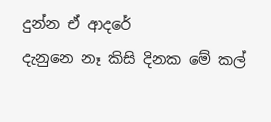දුන්න ඒ ආදරේ
දැනුනෙ නෑ කිසි දිනක මේ කල්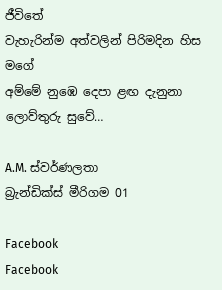ජීවිතේ
වැහැරින්ම අත්වලින් පිරිමදින හිස මගේ
අම්මේ නුඹෙ දෙපා ළඟ දැනුනා ලොව්තුරු සුවේ…

A.M. ස්වර්ණලතා
බ්‍රැන්ඩික්ස් මීරිගම 01

Facebook
Facebook